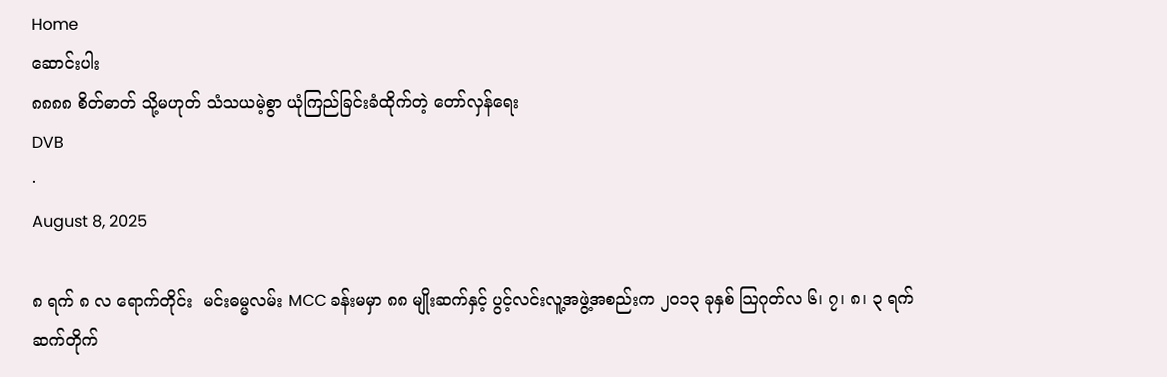Home
ဆောင်းပါး
၈၈၈၈ စိတ်ဓာတ် သို့မဟုတ် သံသယမဲ့စွာ ယုံကြည်ခြင်းခံထိုက်တဲ့ တော်လှန်ရေး
DVB
·
August 8, 2025

၈ ရက် ၈ လ ရောက်တိုင်း  မင်းဓမ္မလမ်း MCC ခန်းမမှာ ၈၈ မျိုးဆက်နှင့် ပွင့်လင်းလူ့အဖွဲ့အစည်းက ၂၀၁၃ ခုနှစ် သြဂုတ်လ ၆၊ ၇၊ ၈၊ ၃ ရက်ဆက်တိုက်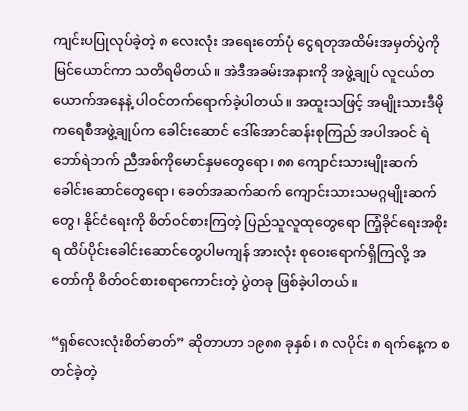ကျင်းပပြုလုပ်ခဲ့တဲ့ ၈ လေးလုံး အရေးတော်ပုံ ငွေရတုအထိမ်းအမှတ်ပွဲကို မြင်ယောင်ကာ သတိရမိတယ်။ အဲဒီအခမ်းအနားကို အဖွဲ့ချုပ် လူငယ်တယောက်အနေနဲ့ ပါဝင်တက်ရောက်ခဲ့ပါတယ်။ အထူးသဖြင့် အမျိုးသားဒီမိုကရေစီအဖွဲ့ချုပ်က ခေါင်းဆောင် ဒေါ်အောင်ဆန်းစုကြည် အပါအဝင် ရဲဘော်ရဲဘက် ညီအစ်ကိုမောင်နှမတွေရော၊ ၈၈ ကျောင်းသားမျိုးဆက် ခေါင်းဆောင်တွေရော၊ ခေတ်အဆက်ဆက် ကျောင်းသားသမဂ္ဂမျိုးဆက်တွေ၊ နိုင်ငံရေးကို စိတ်ဝင်စားကြတဲ့ ပြည်သူလူထုတွေရော ကြံ့ခိုင်ရေးအစိုးရ ထိပ်ပိုင်းခေါင်းဆောင်တွေပါမကျန် အားလုံး စုဝေးရောက်ရှိကြလို့ အတော်ကို စိတ်ဝင်စားစရာကောင်းတဲ့ ပွဲတခု ဖြစ်ခဲ့ပါတယ်။

“ရှစ်လေးလုံးစိတ်ဓာတ်” ဆိုတာဟာ ၁၉၈၈ ခုနှစ်၊ ၈ လပိုင်း ၈ ရက်နေ့က စတင်ခဲ့တဲ့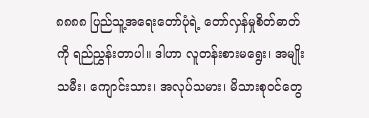၈၈၈၈ ပြည်သူ့အရေးတော်ပုံရဲ့ တော်လှန်မှုစိတ်ဓာတ်ကို ရည်ညွှန်းတာပါ။ ဒါဟာ လူတန်းစားမရွေး၊ အမျိုးသမီး၊ ကျောင်းသား၊ အလုပ်သမား၊ မိသားစုဝင်တွေ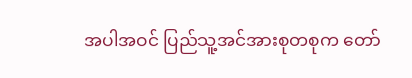အပါအဝင် ပြည်သူ့အင်အားစုတစုက တော်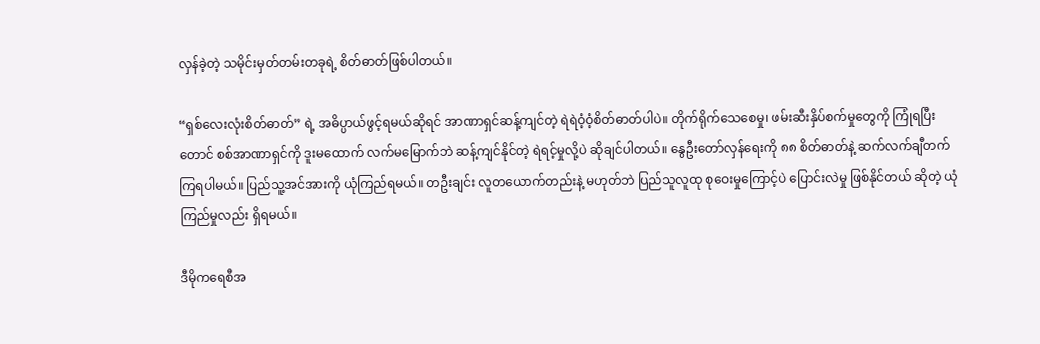လှန်ခဲ့တဲ့ သမိုင်းမှတ်တမ်းတခုရဲ့ စိတ်ဓာတ်ဖြစ်ပါတယ်။

“ရှစ်လေးလုံးစိတ်ဓာတ်” ရဲ့ အဓိပ္ပာယ်ဖွင့်ရမယ်ဆိုရင် အာဏာရှင်ဆန့်ကျင်တဲ့ ရဲရဲဝံ့ဝံ့စိတ်ဓာတ်ပါပဲ။ တိုက်ရိုက်သေစေမှု၊ ဖမ်းဆီးနှိပ်စက်မှုတွေကို ကြုံရပြီးတောင် စစ်အာဏာရှင်ကို ဒူးမထောက် လက်မမြောက်ဘဲ ဆန့်ကျင်နိုင်တဲ့ ရဲရင့်မှုလို့ပဲ ဆိုချင်ပါတယ်။ နွေဦးတော်လှန်ရေးကို ၈၈ စိတ်ဓာတ်နဲ့ ဆက်လက်ချီတက်ကြရပါမယ်။ ပြည်သူ့အင်အားကို ယုံကြည်ရမယ်။ တဦးချင်း လူတယောက်တည်းနဲ့ မဟုတ်ဘဲ ပြည်သူလူထု စုဝေးမှုကြောင့်ပဲ ပြောင်းလဲမှု ဖြစ်နိုင်တယ် ဆိုတဲ့ ယုံကြည်မှုလည်း ရှိရမယ်။

ဒီမိုကရေစီအ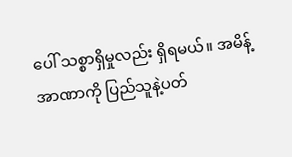ပေါ် သစ္စာရှိမှုလည်း ရှိရမယ်။ အမိန့်အာဏာကို ပြည်သူနဲ့ပတ်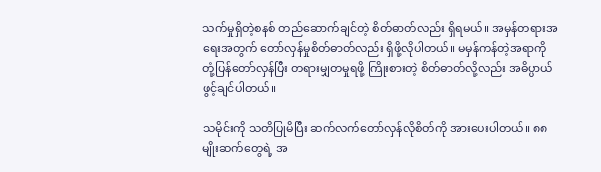သက်မှုရှိတဲ့စနစ် တည်ဆောက်ချင်တဲ့ စိတ်ဓာတ်လည်း ရှိရမယ်။ အမှန်တရားအရေးအတွက် တော်လှန်မှုစိတ်ဓာတ်လည်း ရှိဖို့လိုပါတယ်။ မမှန်ကန်တဲ့အရာကို တုံ့ပြန်တော်လှန်ပြီး တရားမျှတမှုရဖို့ ကြိုးစားတဲ့ စိတ်ဓာတ်လို့လည်း အဓိပ္ပာယ်ဖွင့်ချင်ပါတယ်။

သမိုင်းကို သတိပြုမိပြီး ဆက်လက်တော်လှန်လိုစိတ်ကို အားပေးပါတယ်။ ၈၈ မျိုးဆက်တွေရဲ့ အ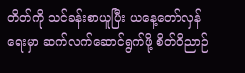တိတ်ကို သင်ခန်းစာယူပြီး ယနေ့တော်လှန်ရေးမှာ ဆက်လက်ဆောင်ရွက်ဖို့ စိတ်ဝိညာဉ်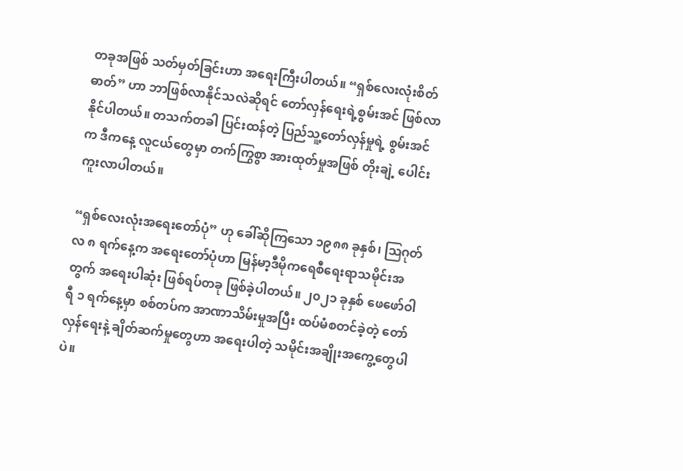တခုအဖြစ် သတ်မှတ်ခြင်းဟာ အရေးကြီးပါတယ်။ “ရှစ်လေးလုံးစိတ်ဓာတ်” ဟာ ဘာဖြစ်လာနိုင်သလဲဆိုရင် တော်လှန်ရေးရဲ့စွမ်းအင် ဖြစ်လာနိုင်ပါတယ်။ တသက်တခါ ပြင်းထန်တဲ့ ပြည်သူ့တော်လှန်မှုရဲ့ စွမ်းအင်က ဒီကနေ့ လူငယ်တွေမှာ တက်ကြွစွာ အားထုတ်မှုအဖြစ် တိုးချဲ့ ပေါင်းကူးလာပါတယ်။

“ရှစ်လေးလုံးအရေးတော်ပုံ” ဟု ခေါ်ဆိုကြသော ၁၉၈၈ ခုနှစ်၊ ဩဂုတ်လ ၈ ရက်နေ့က အရေးတော်ပုံဟာ မြန်မာ့ဒီမိုကရေစီရေးရာသမိုင်းအတွက် အရေးပါဆုံး ဖြစ်ရပ်တခု ဖြစ်ခဲ့ပါတယ်။ ၂၀၂၁ ခုနှစ် ဖေဖော်ဝါရီ ၁ ရက်နေ့မှာ စစ်တပ်က အာဏာသိမ်းမှုအပြီး ထပ်မံစတင်ခဲ့တဲ့ တော်လှန်ရေးနဲ့ ချိတ်ဆက်မှုတွေဟာ အရေးပါတဲ့ သမိုင်းအချိုးအကွေ့တွေပါပဲ။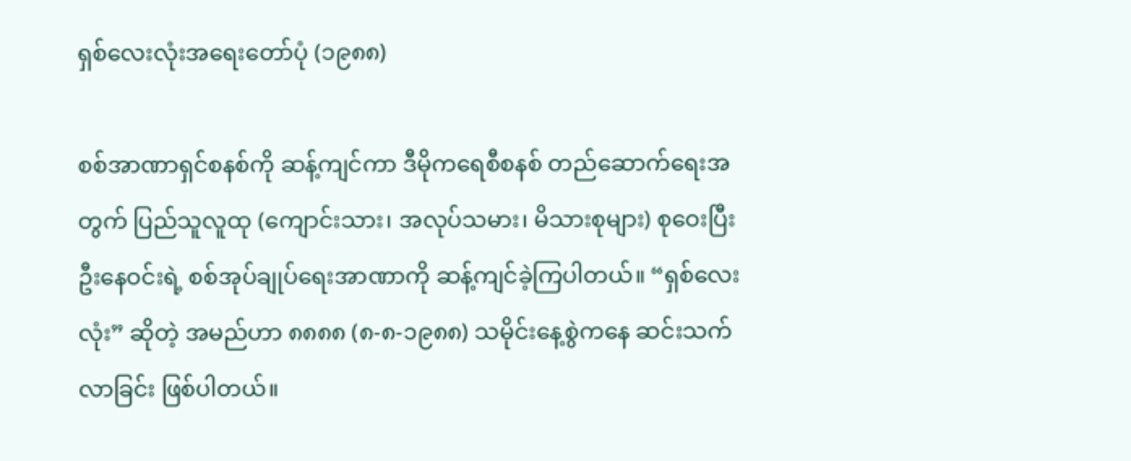ရှစ်လေးလုံးအရေးတော်ပုံ (၁၉၈၈)

စစ်အာဏာရှင်စနစ်ကို ဆန့်ကျင်ကာ ဒီမိုကရေစီစနစ် တည်ဆောက်ရေးအတွက် ပြည်သူလူထု (ကျောင်းသား၊ အလုပ်သမား၊ မိသားစုများ) စုဝေးပြီး ဦးနေဝင်းရဲ့ စစ်အုပ်ချုပ်ရေးအာဏာကို ဆန့်ကျင်ခဲ့ကြပါတယ်။ “ရှစ်လေးလုံး” ဆိုတဲ့ အမည်ဟာ ၈၈၈၈ (၈-၈-၁၉၈၈) သမိုင်းနေ့စွဲကနေ ဆင်းသက်လာခြင်း ဖြစ်ပါတယ်။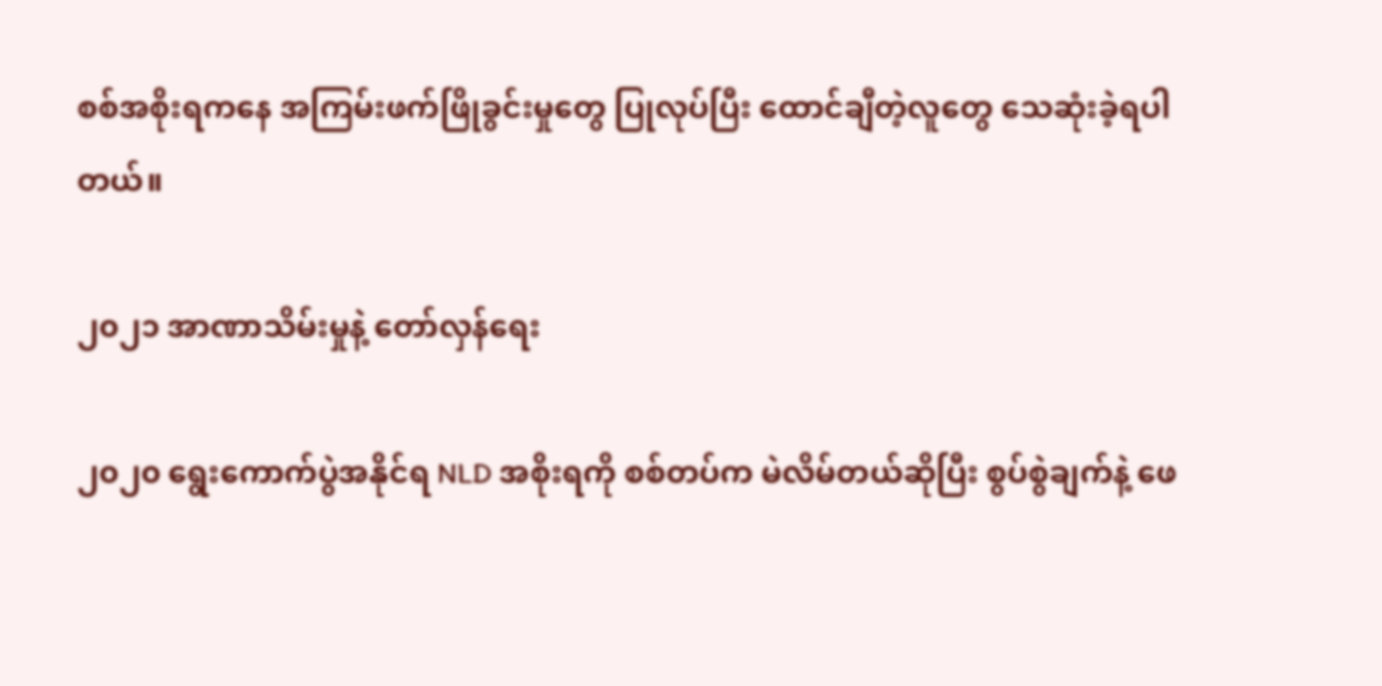စစ်အစိုးရကနေ အကြမ်းဖက်ဖြိုခွင်းမှုတွေ ပြုလုပ်ပြီး ထောင်ချီတဲ့လူတွေ သေဆုံးခဲ့ရပါတယ်။

၂၀၂၁ အာဏာသိမ်းမှုနဲ့ တော်လှန်ရေး

၂၀၂၀ ရွေးကောက်ပွဲအနိုင်ရ NLD အစိုးရကို စစ်တပ်က မဲလိမ်တယ်ဆိုပြီး စွပ်စွဲချက်နဲ့ ဖေ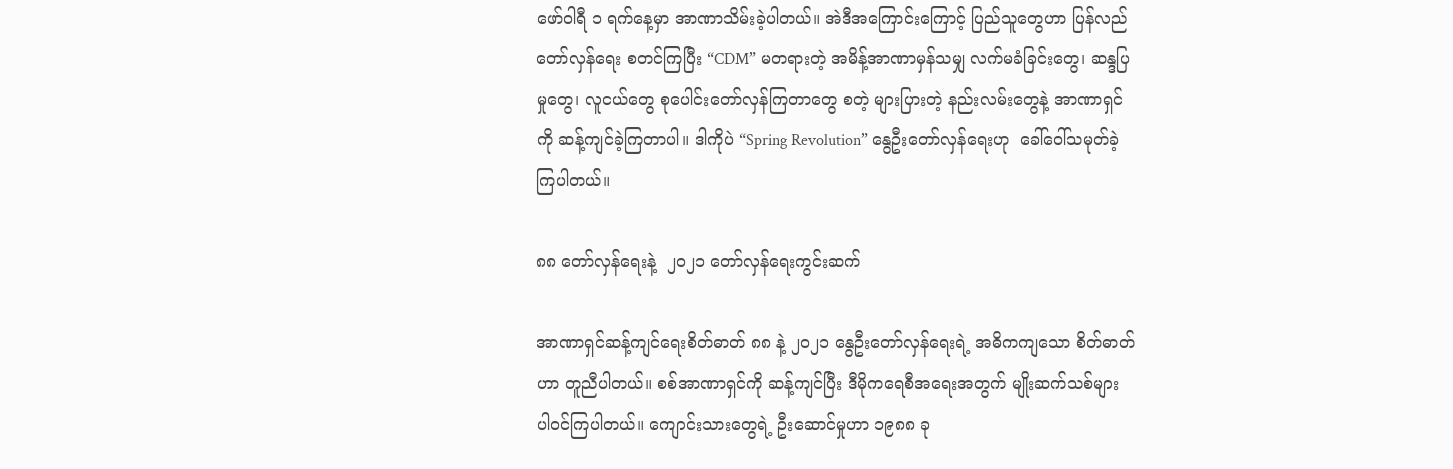ဖော်ဝါရီ ၁ ရက်နေ့မှာ အာဏာသိမ်းခဲ့ပါတယ်။ အဲဒီအကြောင်းကြောင့် ပြည်သူတွေဟာ ပြန်လည်တော်လှန်ရေး စတင်ကြပြီး “CDM” မတရားတဲ့ အမိန့်အာဏာမှန်သမျှ လက်မခံခြင်းတွေ၊ ဆန္ဒပြမှုတွေ၊ လူငယ်တွေ စုပေါင်းတော်လှန်ကြတာတွေ စတဲ့ များပြားတဲ့ နည်းလမ်းတွေနဲ့ အာဏာရှင်ကို ဆန့်ကျင်ခဲ့ကြတာပါ။ ဒါကိုပဲ “Spring Revolution” နွေဦးတော်လှန်ရေးဟု  ခေါ်ဝေါ်သမုတ်ခဲ့ကြပါတယ်။

၈၈ တော်လှန်ရေးနဲ့  ၂၀၂၁ တော်လှန်ရေးကွင်းဆက်

အာဏာရှင်ဆန့်ကျင်ရေးစိတ်ဓာတ် ၈၈ နဲ့ ၂၀၂၁ နွေဦးတော်လှန်ရေးရဲ့ အဓိကကျသော စိတ်ဓာတ်ဟာ တူညီပါတယ်။ စစ်အာဏာရှင်ကို ဆန့်ကျင်ပြီး ဒီမိုကရေစီအရေးအတွက် မျိုးဆက်သစ်များ ပါဝင်ကြပါတယ်။ ကျောင်းသားတွေရဲ့ ဦးဆောင်မှုဟာ ၁၉၈၈ ခု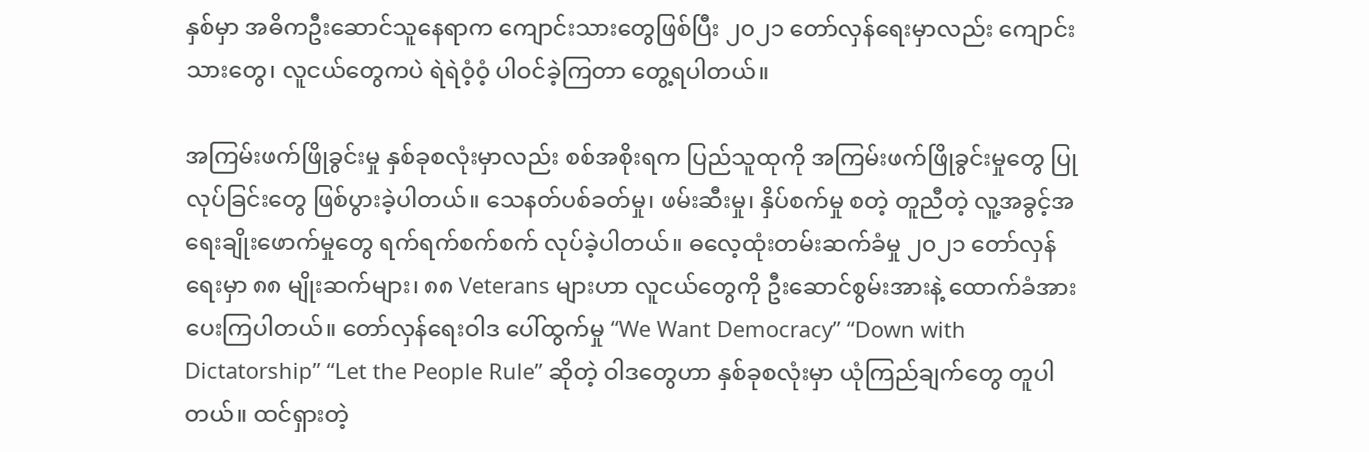နှစ်မှာ အဓိကဦးဆောင်သူနေရာက ကျောင်းသားတွေဖြစ်ပြီး ၂၀၂၁ တော်လှန်ရေးမှာလည်း ကျောင်းသားတွေ၊ လူငယ်တွေကပဲ ရဲရဲဝံ့ဝံ့ ပါဝင်ခဲ့ကြတာ တွေ့ရပါတယ်။

အကြမ်းဖက်ဖြိုခွင်းမှု နှစ်ခုစလုံးမှာလည်း စစ်အစိုးရက ပြည်သူထုကို အကြမ်းဖက်ဖြိုခွင်းမှုတွေ ပြုလုပ်ခြင်းတွေ ဖြစ်ပွားခဲ့ပါတယ်။ သေနတ်ပစ်ခတ်မှု၊ ဖမ်းဆီးမှု၊ နှိပ်စက်မှု စတဲ့ တူညီတဲ့ လူ့အခွင့်အရေးချိုးဖောက်မှုတွေ ရက်ရက်စက်စက် လုပ်ခဲ့ပါတယ်။ ဓလေ့ထုံးတမ်းဆက်ခံမှု ၂၀၂၁ တော်လှန်ရေးမှာ ၈၈ မျိုးဆက်များ၊ ၈၈ Veterans များဟာ လူငယ်တွေကို ဦးဆောင်စွမ်းအားနဲ့ ထောက်ခံအားပေးကြပါတယ်။ တော်လှန်ရေးဝါဒ ပေါ်ထွက်မှု “We Want Democracy” “Down with Dictatorship” “Let the People Rule” ဆိုတဲ့ ဝါဒတွေဟာ နှစ်ခုစလုံးမှာ ယုံကြည်ချက်တွေ တူပါတယ်။ ထင်ရှားတဲ့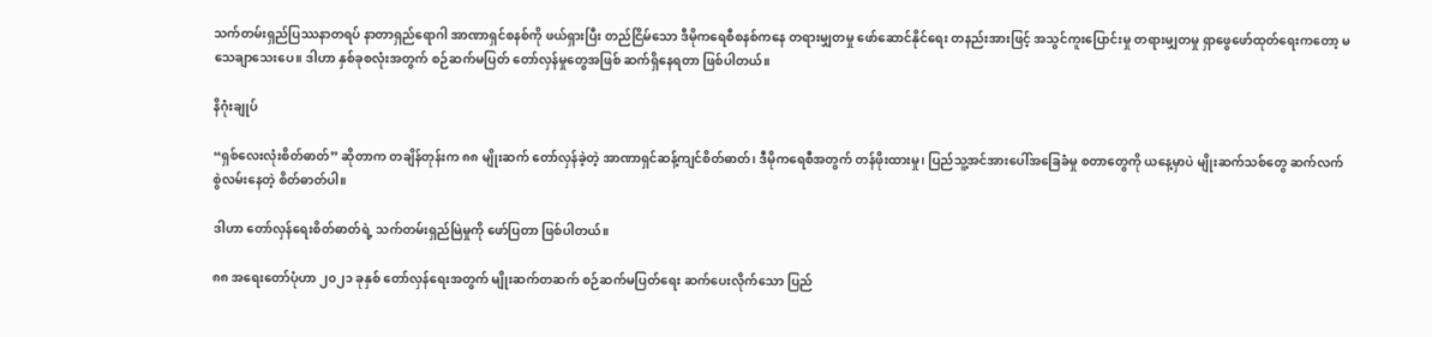သက်တမ်းရှည်ပြဿနာတရပ် နာတာရှည်ရောဂါ အာဏာရှင်စနစ်ကို ဖယ်ရှားပြီး တည်ငြိမ်သော ဒီမိုကရေစီစနစ်ကနေ တရားမျှတမှု ဖော်ဆောင်နိုင်ရေး တနည်းအားဖြင့် အသွင်ကူးပြောင်းမှု တရားမျှတမှု ရှာဖွေဖော်ထုတ်ရေးကတော့ မသေချာသေးပေ။ ဒါဟာ နှစ်ခုစလုံးအတွက် စဉ်ဆက်မပြတ် တော်လှန်မှုတွေအဖြစ် ဆက်ရှိနေရတာ ဖြစ်ပါတယ်။

နိဂုံးချုပ်

“ရှစ်လေးလုံးစိတ်ဓာတ်” ဆိုတာက တချိန်တုန်းက ၈၈ မျိုးဆက် တော်လှန်ခဲ့တဲ့ အာဏာရှင်ဆန့်ကျင်စိတ်ဓာတ်၊ ဒီမိုကရေစီအတွက် တန်ဖိုးထားမှု၊ ပြည်သူ့အင်အားပေါ်အခြေခံမှု စတာတွေကို ယနေ့မှာပဲ မျိုးဆက်သစ်တွေ ဆက်လက်စွဲလမ်းနေတဲ့ စိတ်ဓာတ်ပါ။

ဒါဟာ တော်လှန်ရေးစိတ်ဓာတ်ရဲ့ သက်တမ်းရှည်မြဲမှုကို ဖော်ပြတာ ဖြစ်ပါတယ်။

၈၈ အရေးတော်ပုံဟာ ၂၀၂၁ ခုနှစ် တော်လှန်ရေးအတွက် မျိုးဆက်တဆက် စဉ်ဆက်မပြတ်ရေး ဆက်ပေးလိုက်သော ပြည်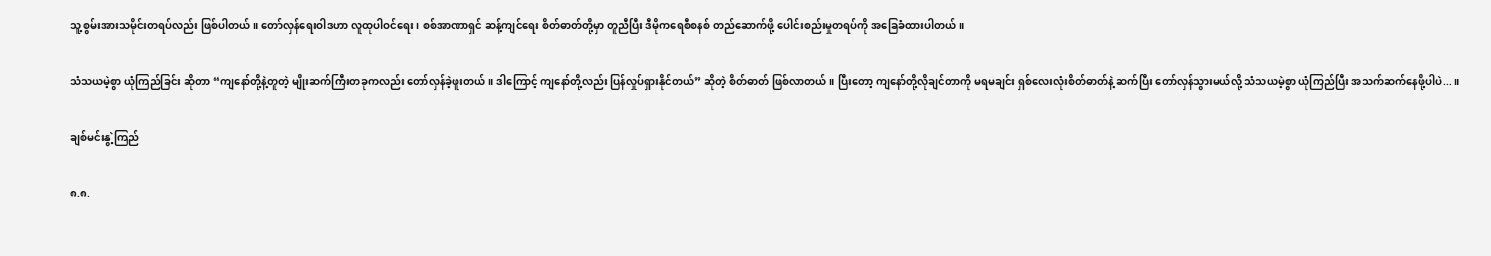သူ့စွမ်းအားသမိုင်းတရပ်လည်း ဖြစ်ပါတယ်။ တော်လှန်ရေးဝါဒဟာ လူထုပါဝင်ရေး၊ စစ်အာဏာရှင် ဆန့်ကျင်ရေး စိတ်ဓာတ်တို့မှာ တူညီပြီး ဒီမိုကရေစီစနစ် တည်ဆောက်ဖို့ ပေါင်းစည်းမှုတရပ်ကို အခြေခံထားပါတယ်။

သံသယမဲ့စွာ ယုံကြည်ခြင်း ဆိုတာ “ကျနော်တို့နဲ့တူတဲ့ မျိုးဆက်ကြီးတခုကလည်း တော်လှန်ခဲ့ဖူးတယ်။ ဒါကြောင့် ကျနော်တို့လည်း ပြန်လှုပ်ရှားနိုင်တယ်” ဆိုတဲ့ စိတ်ဓာတ် ဖြစ်လာတယ်။ ပြီးတော့ ကျနော်တို့လိုချင်တာကို မရမချင်း ရှစ်လေးလုံးစိတ်ဓာတ်နဲ့ ဆက်ပြီး တော်လှန်သွားမယ်လို့ သံသယမဲ့စွာ ယုံကြည်ပြီး အသက်ဆက်နေဖို့ပါပဲ...။

ချစ်မင်းနွဲ့ကြည်

၈.၈.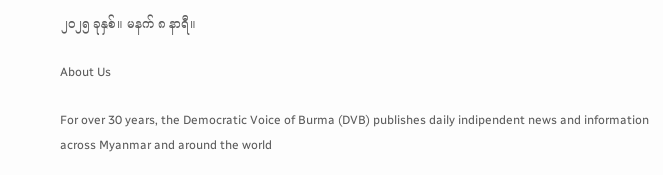၂၀၂၅ ခုနှစ်။ မနက် ၈ နာရီ။

About Us

For over 30 years, the Democratic Voice of Burma (DVB) publishes daily indipendent news and information across Myanmar and around the world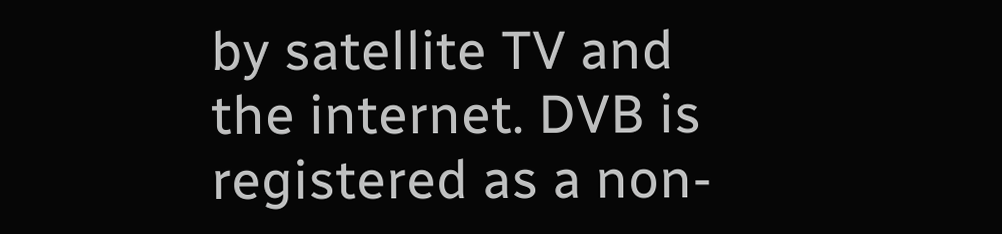by satellite TV and the internet. DVB is registered as a non-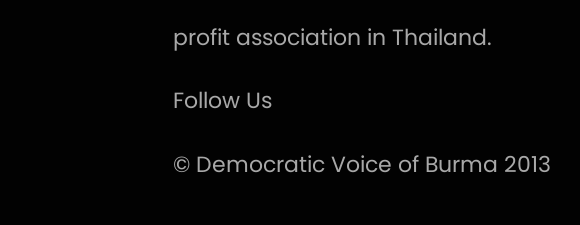profit association in Thailand.

Follow Us

© Democratic Voice of Burma 2013